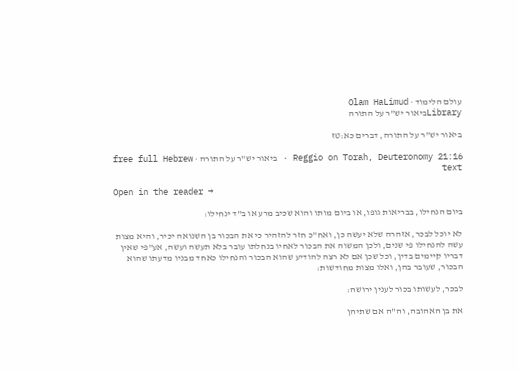עולם הלימוד · Olam HaLimud
Libraryביאור יש"ר על התורה

ביאור יש"ר על התורה, דברים כא:טז

Reggio on Torah, Deuteronomy 21:16 · ביאור יש"ר על התורה · free full Hebrew text

Open in the reader →

ביום הנחילו, בבריאות גופו, או ביום מותו והוא שכיב מרע או ב"ד ינחילו:

לא יוכל לבכר, אזהרה שלא יעשה כן, ואח"כ חזר להזהיר כי את הבכור בן השנואה יכיר, והיא מצות עשה להנחילו פי שנים, ולכן המשוה את הבכור לאחיו בנחלתו עובר בלא תעשה ועשה, אע"פי שאין דבריו קיימים בדין, וכל שכן אם לא רצה להודיע שהוא הבכור והנחילו כאחד מבניו מדעתו שהוא הבכור, שעובר בהן, ואלו מצות מחודשות:

לבכר, לעשותו בכור לענין ירושה:

את בן האהובה, וה"ה אם שתיהן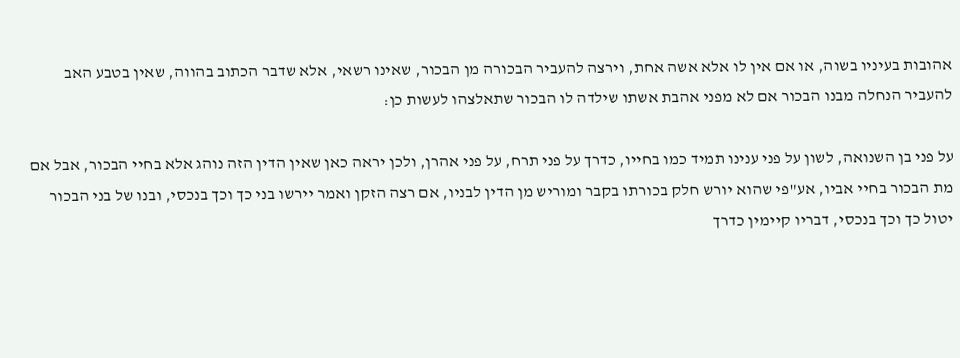אהובות בעיניו בשוה, או אם אין לו אלא אשה אחת, וירצה להעביר הבכורה מן הבכור, שאינו רשאי, אלא שדבר הכתוב בהווה, שאין בטבע האב להעביר הנחלה מבנו הבכור אם לא מפני אהבת אשתו שילדה לו הבכור שתאלצהו לעשות כן:

על פני בן השנואה, לשון על פני ענינו תמיד כמו בחייו, כדרך על פני תרח, על פני אהרן, ולכן יראה כאן שאין הדין הזה נוהג אלא בחיי הבכור, אבל אם מת הבכור בחיי אביו, אע"פי שהוא יורש חלק בכורתו בקבר ומוריש מן הדין לבניו, אם רצה הזקן ואמר יירשו בני כך וכך בנכסי, ובנו של בני הבכור יטול כך וכך בנכסי, דבריו קיימין כדרך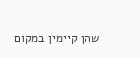שהן קיימין במקום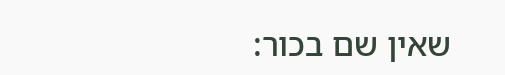שאין שם בכור: